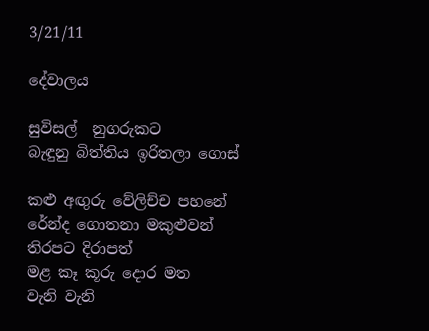3/21/11

දේවාලය

සුවිසල්  නුගරුකට
බැඳුනු බිත්තිය ඉරිතලා ගොස්

කළු අඟුරු වේලිච්ච පහනේ
රේන්ද ගොතනා මකුළුවන්
තිරපට දිරාපත්
මළ කෑ කූරු දොර මත
වැනි වැනි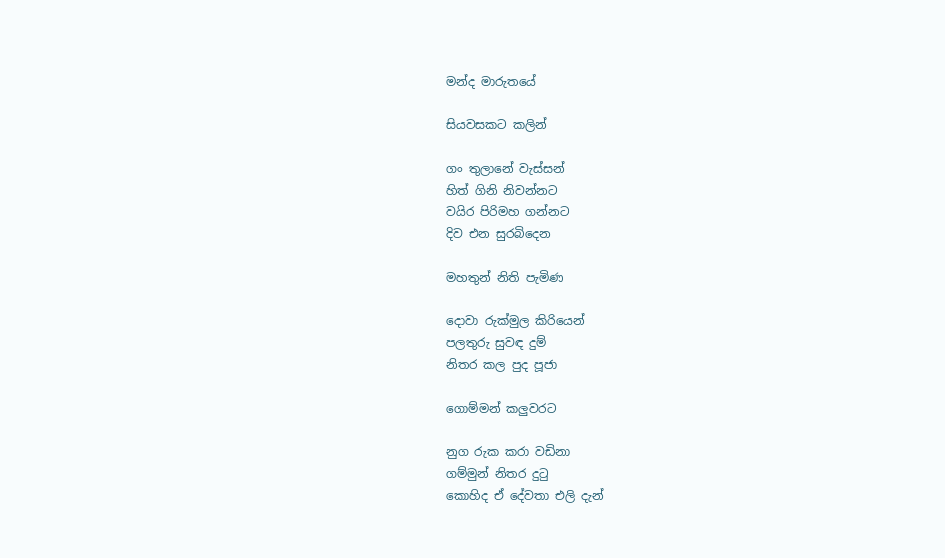මන්ද මාරුතයේ

සියවසකට කලින්

ගං තුලානේ වැස්සන්
හිත් ගිනි නිවන්නට
වයිර පිරිමහ ගන්නට
දිව එන සුරබිදෙන

මහතුන් නිති පැමිණ

දොවා රුක්මුල කිරියෙන්
පලතුරු සුවඳ දුම්
නිතර කල පුද පූජා

ගොම්මන් කලුවරට

නුග රුක කරා වඩිනා
ගම්මුන් නිතර දුටු
කොහිද ඒ දේවතා එලි දැන්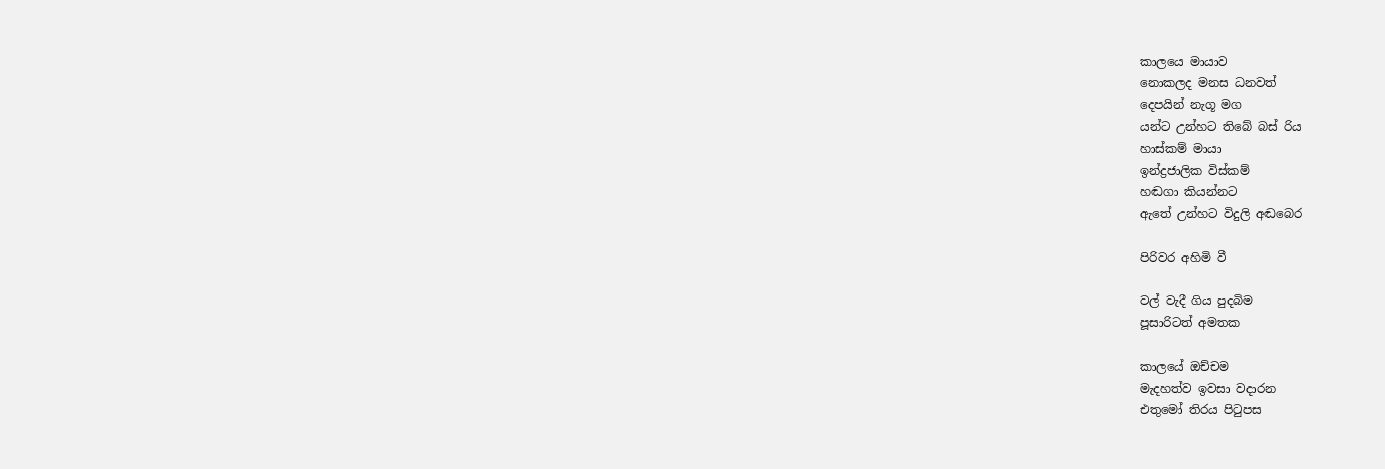කාලයෙ මායාව
නොකලද මනස ධනවත්
දෙපයින් නැගූ මග
යන්ට උන්හට තිබේ බස් රිය
හාස්කම් මායා
ඉන්ද්‍රජාලික විස්කම්
හඬගා කියන්නට
ඇතේ උන්හට විදුලි අඬබෙර

පිරිවර අහිමි වී

වල් වැදී ගිය පුදබිම
පූසාරිටත් අමතක

කාලයේ ඔච්චම
මැදහත්ව ඉවසා වදාරන
එතුමෝ තිරය පිටුපස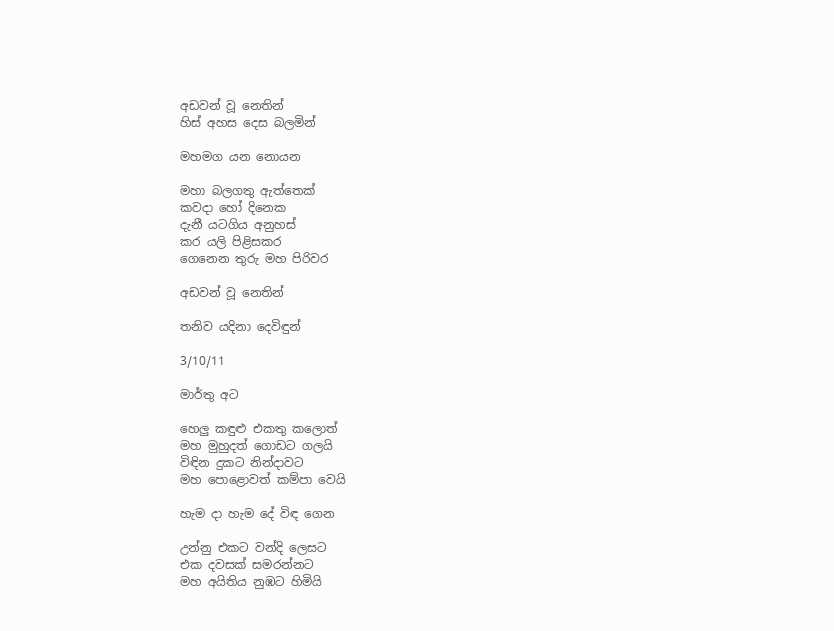අඩවන් වූ නෙතින්
හිස් අහස දෙස බලමින්

මහමග යන නොයන

මහා බලගතු ඇත්තෙක්
කවදා හෝ දිනෙක
දැනී යටගිය අනුහස්
කර යලි පිළිසකර
ගෙනෙන තුරු මහ පිරිවර

අඩවන් වූ නෙතින්

තනිව යදිනා දෙවිඳුන්

3/10/11

මාර්තු අට

හෙලු කඳුළු එකතු කලොත්
මහ මුහුදත් ගොඩට ගලයි
විඳින දුකට නින්දාවට
මහ පොළොවත් කම්පා වෙයි

හැම දා හැම දේ විඳ ගෙන

උන්නු එකට වන්දි ලෙසට
එක දවසක් සමරන්නට
මහ අයිතිය නුඹට හිමියි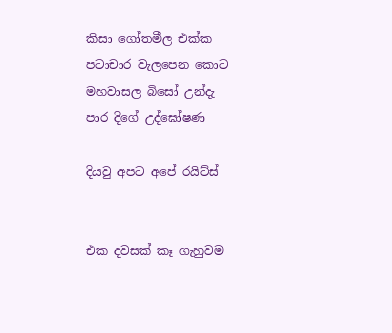කිසා ගෝතමීල එක්ක
පටාචාර වැලපෙන කොට
මහවාසල බිසෝ උන්දැ
පාර දිගේ උද්ඝෝෂණ

දියවු අපට අපේ රයිට්ස්


එක දවසක් කෑ ගැහුවම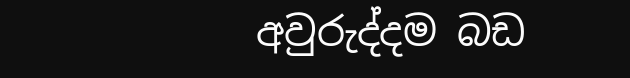අවුරුද්දම බඩ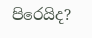පිරෙයිද?